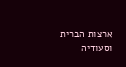ארצות הברית וסעודיה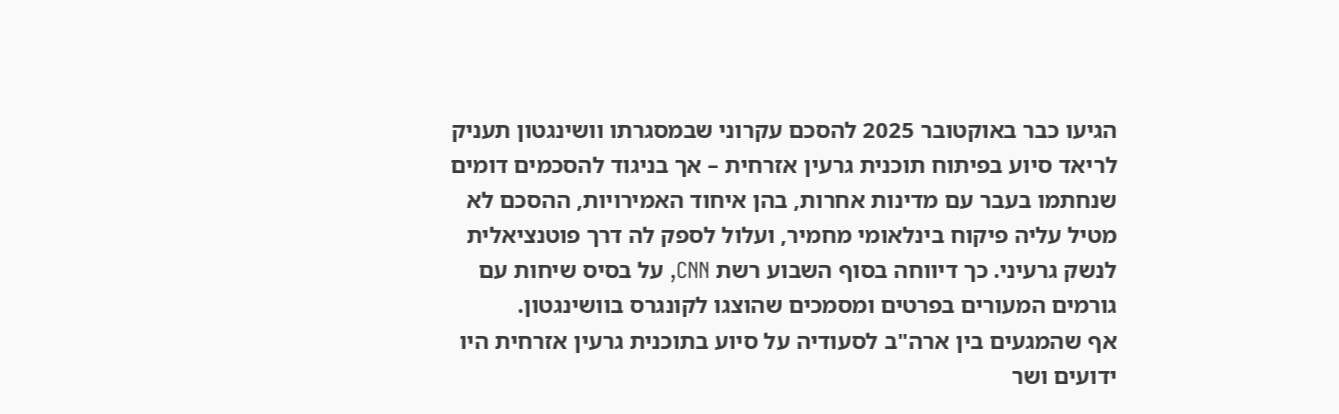הגיעו כבר באוקטובר 2025 להסכם עקרוני שבמסגרתו וושינגטון תעניק לריאד סיוע בפיתוח תוכנית גרעין אזרחית – אך בניגוד להסכמים דומים שנחתמו בעבר עם מדינות אחרות, בהן איחוד האמירויות, ההסכם לא מטיל עליה פיקוח בינלאומי מחמיר, ועלול לספק לה דרך פוטנציאלית לנשק גרעיני. כך דיווחה בסוף השבוע רשת CNN, על בסיס שיחות עם גורמים המעורים בפרטים ומסמכים שהוצגו לקונגרס בוושינגטון.
אף שהמגעים בין ארה"ב לסעודיה על סיוע בתוכנית גרעין אזרחית היו ידועים ושר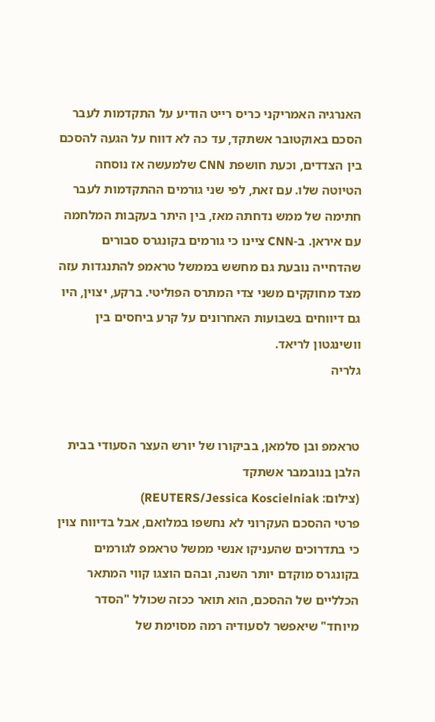האנרגיה האמריקני כריס רייט הודיע על התקדמות לעבר הסכם באוקטובר אשתקד, עד כה לא דווח על הגעה להסכם בין הצדדים, וכעת חושפת CNN שלמעשה אז נוסחה הטיוטה שלו. עם זאת, לפי שני גורמים ההתקדמות לעבר חתימה של ממש נדחתה מאז, בין היתר בעקבות המלחמה עם איראן. ב-CNN ציינו כי גורמים בקונגרס סבורים שהדחייה נובעת גם מחשש בממשל טראמפ להתנגדות עזה מצד מחוקקים משני צדי המתרס הפוליטי. ברקע, יצוין, היו גם דיווחים בשבועות האחרונים על קרע ביחסים בין וושינגטון לריאד.
גלריה


טראמפ ובן סלמאן, בביקורו של יורש העצר הסעודי בבית הלבן בנובמבר אשתקד
(צילום: REUTERS/Jessica Koscielniak)
פרטי ההסכם העקרוני לא נחשפו במלואם, אבל בדיווח צוין כי בתדרוכים שהעניקו אנשי ממשל טראמפ לגורמים בקונגרס מוקדם יותר השנה, ובהם הוצגו קווי המתאר הכלליים של ההסכם, הוא תואר ככזה שכולל "הסדר מיוחד" שיאפשר לסעודיה רמה מסוימת של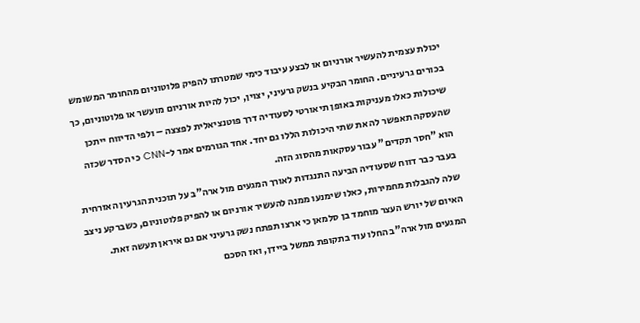יכולת עצמית להעשיר אורניום או לבצע עיבוד כימי שמטרתו להפיק פלוטוניום מהחומר המשומש בכורים גרעיניים. החומר הבקיע בנשק גרעיני, יצוין, יכול להיות אורניום מועשר או פלוטוניום, כך שיכולות כאלו מעניקות באופן תיאורטי לסעודיה דרך פוטנציאלית לפצצה – ולפי הדיווח ייתכן שהעסקה תאפשר לה את שתי היכולות הללו גם יחד. אחד הגורמים אמר ל-CNN כי הסדר שכזה הוא "חסר תקדים" עבור עסקאות מהסוג הזה.
בעבר כבר דווח שסעודיה הביעה התנגדות לאורך המגעים מול ארה"ב על תוכנית הגרעין האזרחית שלה להגבלות מחמירות, כאלו שימנעו ממנה להעשיר אורניום או להפיק פלוטוניום, כשברקע ניצב האיום של יורש העצר מוחמד בן סלמאן כי ארצו תפתח נשק גרעיני אם גם איראן תעשה זאת. המגעים מול ארה"ב החלו עוד בתקופת ממשל ביידן, ואז הסכם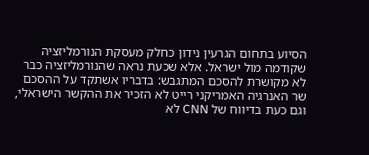הסיוע בתחום הגרעין נידון כחלק מעסקת הנורמליזציה שקודמה מול ישראל. אלא שכעת נראה שהנורמליזציה כבר לא מקושרת להסכם המתגבש: בדבריו אשתקד על ההסכם שר האנרגיה האמריקני רייט לא הזכיר את ההקשר הישראלי, וגם כעת בדיווח של CNN לא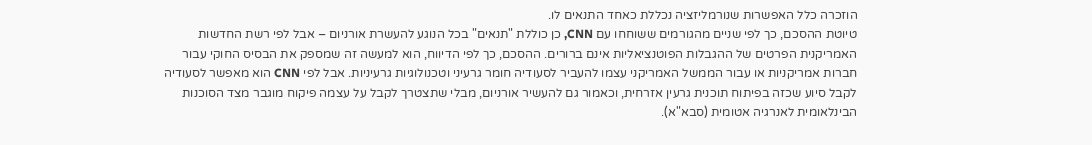הוזכרה כלל האפשרות שנורמליזציה נכללת כאחד התנאים לו.
טיוטת ההסכם, כך לפי שניים מהגורמים ששוחחו עם CNN, כן כוללת "תנאים" בכל הנוגע להעשרת אורניום – אבל לפי רשת החדשות האמריקנית הפרטים של ההגבלות הפוטנציאליות אינם ברורים. ההסכם, כך לפי הדיווח, הוא למעשה זה שמספק את הבסיס החוקי עבור חברות אמריקניות או עבור הממשל האמריקני עצמו להעביר לסעודיה חומר גרעיני וטכנולוגיות גרעיניות. אבל לפי CNN הוא מאפשר לסעודיה לקבל סיוע שכזה בפיתוח תוכנית גרעין אזרחית, וכאמור גם להעשיר אורניום, מבלי שתצטרך לקבל על עצמה פיקוח מוגבר מצד הסוכנות הבינלאומית לאנרגיה אטומית (סבא"א).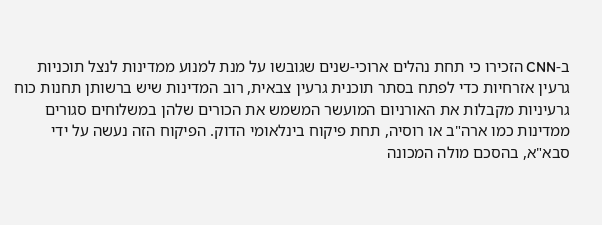ב-CNN הזכירו כי תחת נהלים ארוכי-שנים שגובשו על מנת למנוע ממדינות לנצל תוכניות גרעין אזרחיות כדי לפתח בסתר תוכנית גרעין צבאית, רוב המדינות שיש ברשותן תחנות כוח גרעיניות מקבלות את האורניום המועשר המשמש את הכורים שלהן במשלוחים סגורים ממדינות כמו ארה"ב או רוסיה, תחת פיקוח בינלאומי הדוק. הפיקוח הזה נעשה על ידי סבא"א, בהסכם מולה המכונה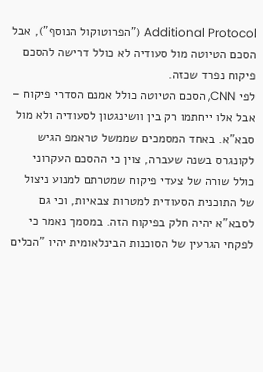Additional Protocol ("הפרוטוקול הנוסף"), אבל הסכם הטיוטה מול סעודיה לא כולל דרישה להסכם פיקוח נפרד שכזה.
לפי CNN, הסכם הטיוטה כולל אמנם הסדרי פיקוח – אבל אלו ייחתמו רק בין וושינגטון לסעודיה ולא מול סבא"א. באחד המסמכים שממשל טראמפ הגיש לקונגרס בשנה שעברה, צוין כי ההסכם העקרוני כולל שורה של צעדי פיקוח שמטרתם למנוע ניצול של התוכנית הסעודית למטרות צבאיות, וכי גם לסבא"א יהיה חלק בפיקוח הזה. במסמך נאמר כי לפקחי הגרעין של הסוכנות הבינלאומית יהיו "הכלים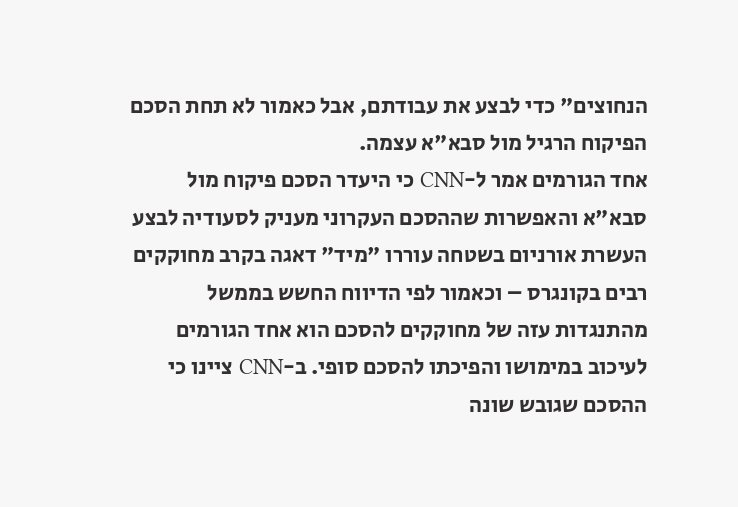הנחוצים" כדי לבצע את עבודתם, אבל כאמור לא תחת הסכם הפיקוח הרגיל מול סבא"א עצמה.
אחד הגורמים אמר ל-CNN כי היעדר הסכם פיקוח מול סבא"א והאפשרות שההסכם העקרוני מעניק לסעודיה לבצע העשרת אורניום בשטחה עוררו "מיד" דאגה בקרב מחוקקים רבים בקונגרס – וכאמור לפי הדיווח החשש בממשל מהתנגדות עזה של מחוקקים להסכם הוא אחד הגורמים לעיכוב במימושו והפיכתו להסכם סופי. ב-CNN ציינו כי ההסכם שגובש שונה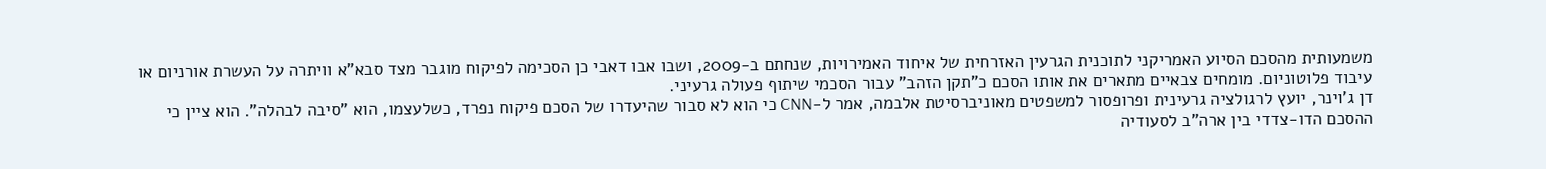משמעותית מהסכם הסיוע האמריקני לתוכנית הגרעין האזרחית של איחוד האמירויות, שנחתם ב-2009, ושבו אבו דאבי כן הסכימה לפיקוח מוגבר מצד סבא"א וויתרה על העשרת אורניום או עיבוד פלוטוניום. מומחים צבאיים מתארים את אותו הסכם כ"תקן הזהב" עבור הסכמי שיתוף פעולה גרעיני.
דן ג'וינר, יועץ לרגולציה גרעינית ופרופסור למשפטים מאוניברסיטת אלבמה, אמר ל-CNN כי הוא לא סבור שהיעדרו של הסכם פיקוח נפרד, כשלעצמו, הוא "סיבה לבהלה". הוא ציין כי ההסכם הדו-צדדי בין ארה"ב לסעודיה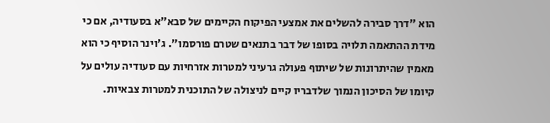הוא "דרך סבירה להשלים את אמצעי הפיקוח הקיימים של סבא"א בסעודיה, אם כי מידת ההתאמה תלויה בסופו של דבר בתנאים שטרם פורסמו". ג'וינר הוסיף כי הוא מאמין שהיתרונות של שיתוף פעולה גרעיני למטרות אזרחיות עם סעודיה עולים על קיומו של הסיכון הנמוך שלדבריו קיים לניצולה של התוכנית למטרות צבאיות.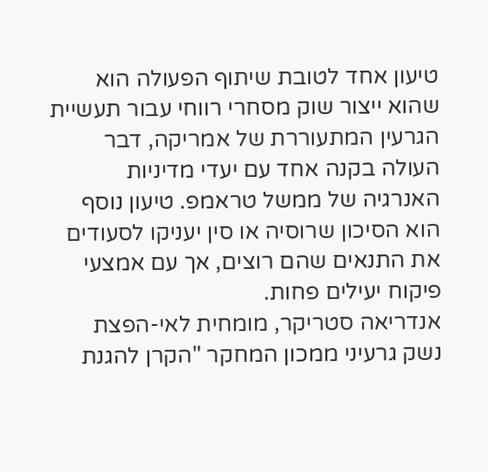טיעון אחד לטובת שיתוף הפעולה הוא שהוא ייצור שוק מסחרי רווחי עבור תעשיית הגרעין המתעוררת של אמריקה, דבר העולה בקנה אחד עם יעדי מדיניות האנרגיה של ממשל טראמפ. טיעון נוסף הוא הסיכון שרוסיה או סין יעניקו לסעודים את התנאים שהם רוצים, אך עם אמצעי פיקוח יעילים פחות.
אנדריאה סטריקר, מומחית לאי-הפצת נשק גרעיני ממכון המחקר "הקרן להגנת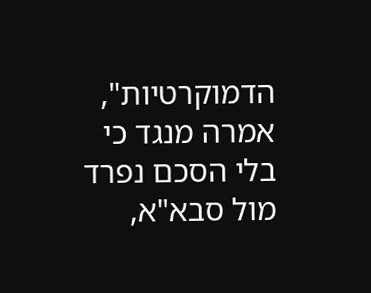הדמוקרטיות", אמרה מנגד כי בלי הסכם נפרד מול סבא"א,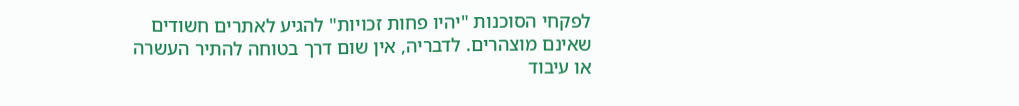לפקחי הסוכנות "יהיו פחות זכויות" להגיע לאתרים חשודים שאינם מוצהרים. לדבריה, אין שום דרך בטוחה להתיר העשרה או עיבוד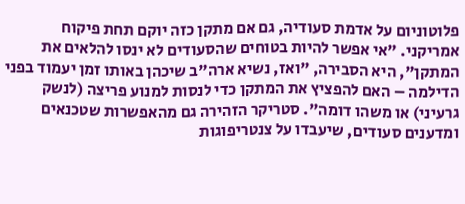פלוטוניום על אדמת סעודיה, גם אם מתקן כזה יוקם תחת פיקוח אמריקני. "אי אפשר להיות בטוחים שהסעודים לא ינסו להלאים את המתקן", היא הסבירה, "ואז, נשיא ארה"ב שיכהן באותו זמן יעמוד בפני הדילמה – האם להפציץ את המתקן כדי לנסות למנוע פריצה (לנשק גרעיני) או משהו דומה". סטריקר הזהירה גם מהאפשרות שטכנאים ומדענים סעודים, שיעבדו על צנטריפוגות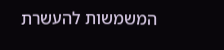המשמשות להעשרת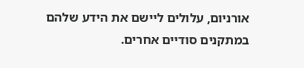אורניום, עלולים ליישם את הידע שלהם במתקנים סודיים אחרים.